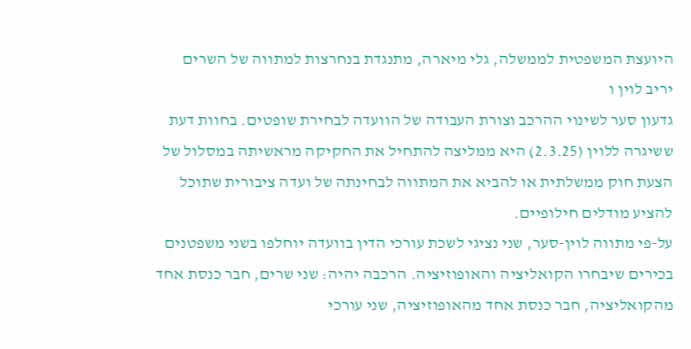היועצת המשפטית לממשלה, גלי מיארה, מתנגדת בנחרצות למתווה של השרים
יריב לוין ו
גדעון סער לשינוי ההרכב וצורת העבודה של הוועדה לבחירת שופטים. בחוות דעת ששיגרה ללוין (2.3.25) היא ממליצה להתחיל את החקיקה מראשיתה במסלול של הצעת חוק ממשלתית או להביא את המתווה לבחינתה של ועדה ציבורית שתוכל להציע מודלים חילופיים.
על-פי מתווה לוין-סער, שני נציגי לשכת עורכי הדין בוועדה יוחלפו בשני משפטנים בכירים שיבחרו הקואליציה והאופוזיציה. הרכבה יהיה: שני שרים, חבר כנסת אחד מהקואליציה, חבר כנסת אחד מהאופוזיציה, שני עורכי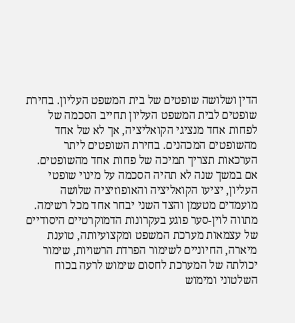הדין ושלושה שופטים של בית המשפט העליון. בחירת שופטים לבית המשפט העליון תחייב הסכמה של לפחות אחד מנציגי הקואליציה, אך לא של אחד מהשופטים המכהנים. בחירת השופטים ליתר הערכאות תצריך תמיכה של פחות אחד מהשופטים. אם במשך שנה לא תהיה הסכמה על מינוי שופטי העליון, יציעו הקואליציה והאופוזיציה שלושה מועמדים מטעמן והצד השני יבחר אחד מכל רשימה.
מתווה לוין-סער פוגע בעקרונות הדמוקרטיים היסודיים של עצמאות מערכת המשפט ומקצועיותה, טוענת מיארה, החיוניים לשימור הפרדת הרשויות, שימור יכולתה של המערכת לחסום שימוש לרעה בכוח השלטוני ומימוש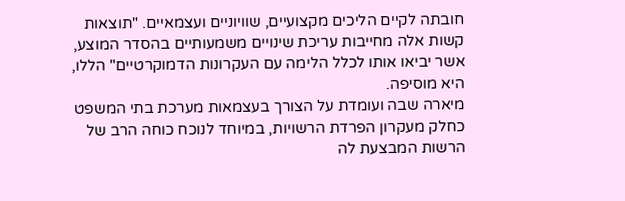חובתה לקיים הליכים מקצועיים, שוויוניים ועצמאיים. "תוצאות קשות אלה מחייבות עריכת שינויים משמעותיים בהסדר המוצע, אשר יביאו אותו לכלל הלימה עם העקרונות הדמוקרטיים" הללו, היא מוסיפה.
מיארה שבה ועומדת על הצורך בעצמאות מערכת בתי המשפט כחלק מעקרון הפרדת הרשויות, במיוחד לנוכח כוחה הרב של הרשות המבצעת לה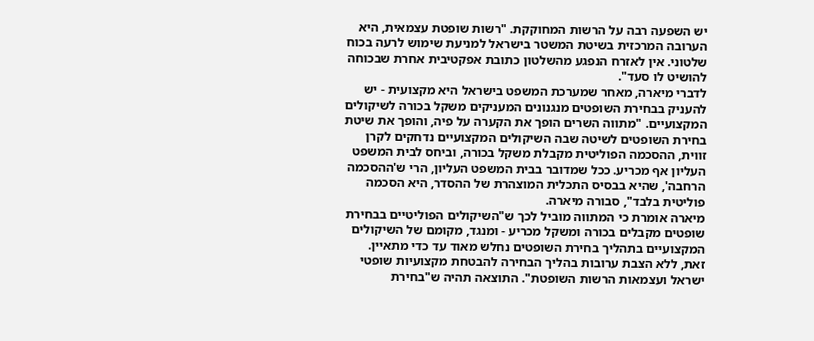יש השפעה רבה על הרשות המחוקקת. "רשות שופטת עצמאית, היא הערובה המרכזית בשיטת המשטר בישראל למניעת שימוש לרעה בכוח שלטוני. אין לאזרח הנפגע מהשלטון כתובת אפקטיבית אחרת שבכוחה להושיט לו סעד".
לדברי מיארה, מאחר שמערכת המשפט בישראל היא מקצועית - יש להעניק בבחירת השופטים מנגנונים המעניקים משקל בכורה לשיקולים המקצועיים. "מתווה השרים הופך את הקערה על פיה, והופך את שיטת בחירת השופטים לשיטה שבה השיקולים המקצועיים נדחקים לקרן זווית, ההסכמה הפוליטית מקבלת משקל בכורה, וביחס לבית המשפט העליון אף מכריע. ככל שמדובר בבית המשפט העליון, הרי ש'ההסכמה הרחבה', שהיא בבסיס התכלית המוצהרת של ההסדר, היא הסכמה פוליטית בלבד", סבורה מיארה.
מיארה אומרת כי המתווה מוביל לכך ש"השיקולים הפוליטיים בבחירת שופטים מקבלים בכורה ומשקל מכריע - ומנגד, מקומם של השיקולים המקצועיים בתהליך בחירת השופטים נחלש מאוד עד כדי מתאיין. זאת, ללא הצבת ערובות בהליך הבחירה להבטחת מקצועיות שופטי ישראל ועצמאות הרשות השופטת". התוצאה תהיה ש"בחירת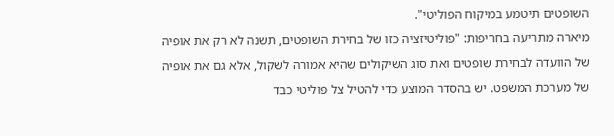השופטים תיטמע במיקוח הפוליטי".
מיארה מתריעה בחריפות: "פוליטיזציה כזו של בחירת השופטים, תשנה לא רק את אופיה של הוועדה לבחירת שופטים ואת סוג השיקולים שהיא אמורה לשקול, אלא גם את אופיה של מערכת המשפט. יש בהסדר המוצע כדי להטיל צל פוליטי כבד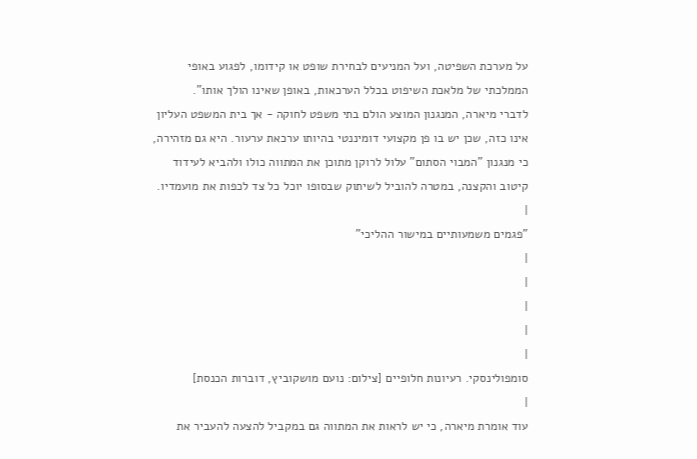על מערכת השפיטה, ועל המניעים לבחירת שופט או קידומו, לפגוע באופי הממלכתי של מלאכת השיפוט בכלל הערכאות, באופן שאינו הולך אותו".
לדברי מיארה, המנגנון המוצע הולם בתי משפט לחוקה - אך בית המשפט העליון אינו כזה, שכן יש בו פן מקצועי דומיננטי בהיותו ערכאת ערעור. היא גם מזהירה, כי מנגנון "המבוי הסתום" עלול לרוקן מתוכן את המתווה כולו ולהביא לעידוד קיטוב והקצנה, במטרה להוביל לשיתוק שבסופו יוכל כל צד לכפות את מועמדיו.
|
"פגמים משמעותיים במישור ההליכי"
|
|
|
|
|
סומפולינסקי. רעיונות חלופיים [צילום: נועם מושקוביץ, דוברות הכנסת]
|
עוד אומרת מיארה, כי יש לראות את המתווה גם במקביל להצעה להעביר את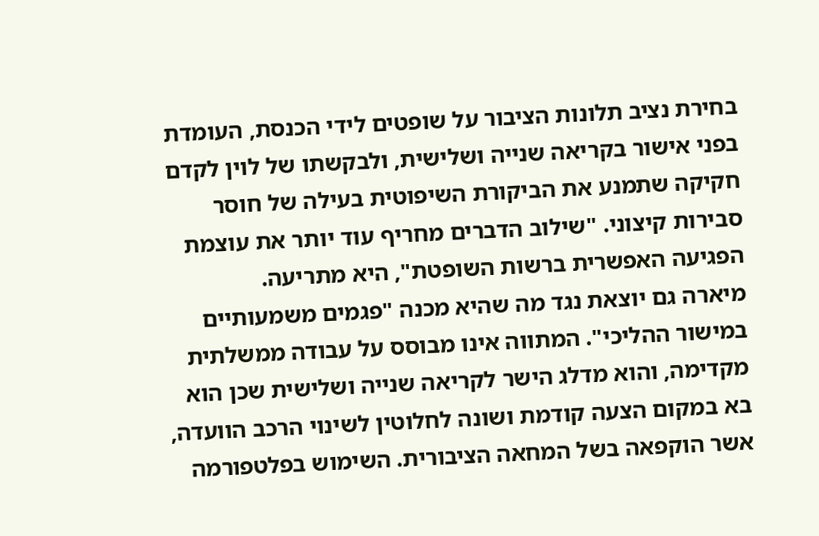בחירת נציב תלונות הציבור על שופטים לידי הכנסת, העומדת בפני אישור בקריאה שנייה ושלישית, ולבקשתו של לוין לקדם חקיקה שתמנע את הביקורת השיפוטית בעילה של חוסר סבירות קיצוני. "שילוב הדברים מחריף עוד יותר את עוצמת הפגיעה האפשרית ברשות השופטת", היא מתריעה.
מיארה גם יוצאת נגד מה שהיא מכנה "פגמים משמעותיים במישור ההליכי". המתווה אינו מבוסס על עבודה ממשלתית מקדימה, והוא מדלג הישר לקריאה שנייה ושלישית שכן הוא בא במקום הצעה קודמת ושונה לחלוטין לשינוי הרכב הוועדה, אשר הוקפאה בשל המחאה הציבורית. השימוש בפלטפורמה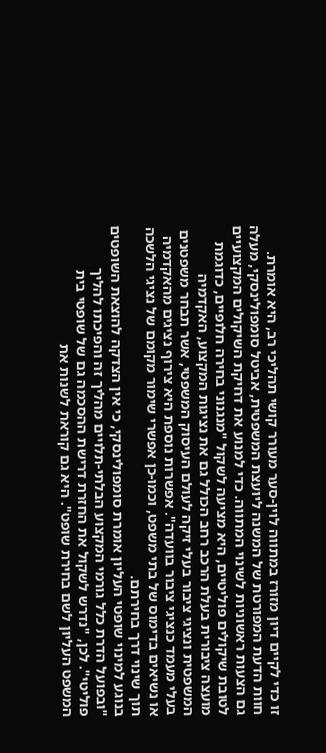זו כדי לקיים דיון מזורז במתווה לוין-סער מעורר קושי תהליכי רב, היא אומרת.
חוות הדעת המפורטת של המשנה ליועצת המשפטית, אביטל סומפולינסקי, מעלה גם הצעות ראשוניות לשינוי המתווה. כדי למנוע את דחיקת השיקולים המקצועיים לטובת שיקולים פוליטיים, היא מציעה לשקול "מנגנוני בחירה חלופיים, כדוגמת מועצה ציבורית בעלת הרכב רחב הכולל גם את נציגות המקצוע, האקדמיה המשפטית ונציגי ציבור בעלי זיקה לעולם העיסוק המשפטי, אשר תבחר משפטנים בעלי מעמד כנציגי ציבור בוועדה". אפשרות נוספת היא צירוף נציגים מהאקדמיה או נשיאים בדימוס של בתי משפט, וכמו-כן אפשרי שימור מקומם של נציגי הלשכה תוך שינוי דרך בחירתם.
בנוגע למינוי שופטי העליון אומרת סומפולינסקי, כי אין הצדקה להוצאת השופטים "ובפועל הדרת כלל גורמי המקצוע הבלתי-תלויים מהליך זה והפיכתו להליך פוליטי". לכן, "נדרש לשקול את החזרת דרישת ההסכמה גם של שופטי בית המשפט העליון לשם בחירת שופט". היא גם קוראת לשנות את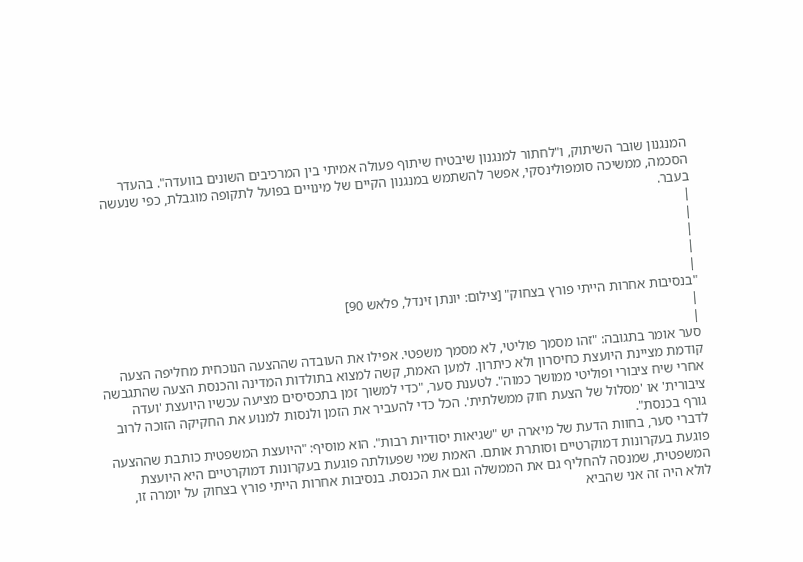המנגנון שובר השיתוק, ו"לחתור למנגנון שיבטיח שיתוף פעולה אמיתי בין המרכיבים השונים בוועדה". בהעדר הסכמה, ממשיכה סומפולינסקי, אפשר להשתמש במנגנון הקיים של מינויים בפועל לתקופה מוגבלת, כפי שנעשה בעבר.
|
|
|
|
|
"בנסיבות אחרות הייתי פורץ בצחוק" [צילום: יונתן זינדל, פלאש 90]
|
|
סער אומר בתגובה: "זהו מסמך פוליטי, לא מסמך משפטי. אפילו את העובדה שההצעה הנוכחית מחליפה הצעה קודמת מציינת היועצת כחיסרון ולא כיתרון. למען האמת, קשה למצוא בתולדות המדינה והכנסת הצעה שהתגבשה אחרי שיח ציבורי ופוליטי ממושך כמוה". לטענת סער, "כדי למשוך זמן בתכסיסים מציעה עכשיו היועצת 'ועדה ציבורית' או 'מסלול של הצעת חוק ממשלתית'. הכל כדי להעביר את הזמן ולנסות למנוע את החקיקה הזוכה לרוב גורף בכנסת".
לדברי סער, בחוות הדעת של מיארה יש "שגיאות יסודיות רבות". הוא מוסיף: "היועצת המשפטית כותבת שההצעה פוגעת בעקרונות דמוקרטיים וסותרת אותם. האמת שמי שפעולתה פוגעת בעקרונות דמוקרטיים היא היועצת המשפטית, שמנסה להחליף גם את הממשלה וגם את הכנסת. בנסיבות אחרות הייתי פורץ בצחוק על יומרה זו, לולא היה זה אני שהביא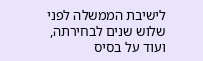לישיבת הממשלה לפני שלוש שנים לבחירתה, ועוד על בסיס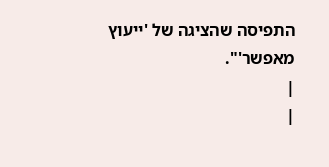התפיסה שהציגה של 'ייעוץ מאפשר'".
|
|